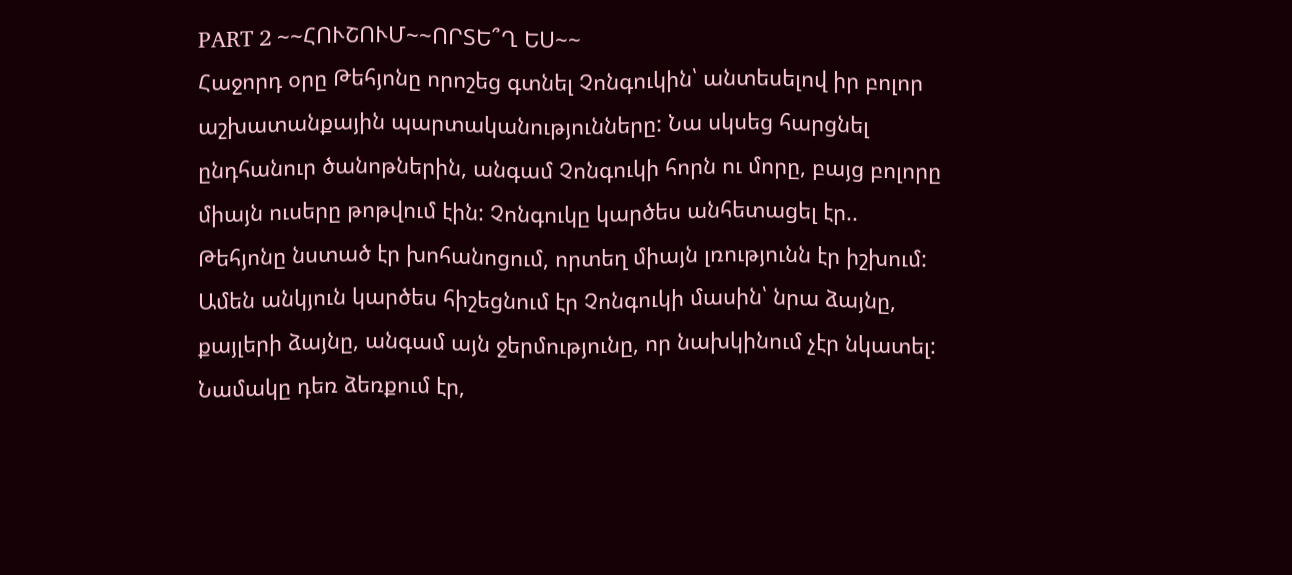PART 2 ~~ՀՈՒՇՈՒՄ~~ՈՐՏԵ՞Ղ ԵՍ~~
Հաջորդ օրը Թեհյոնը որոշեց գտնել Չոնգուկին՝ անտեսելով իր բոլոր աշխատանքային պարտականությունները: Նա սկսեց հարցնել ընդհանուր ծանոթներին, անգամ Չոնգուկի հորն ու մորը, բայց բոլորը միայն ուսերը թոթվում էին: Չոնգուկը կարծես անհետացել էր..
Թեհյոնը նստած էր խոհանոցում, որտեղ միայն լռությունն էր իշխում: Ամեն անկյուն կարծես հիշեցնում էր Չոնգուկի մասին՝ նրա ձայնը, քայլերի ձայնը, անգամ այն ջերմությունը, որ նախկինում չէր նկատել: Նամակը դեռ ձեռքում էր,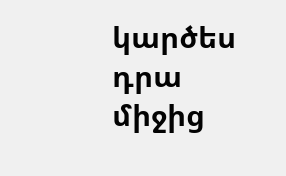կարծես դրա միջից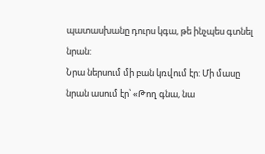պատասխանը դուրս կգա, թե ինչպես գտնել նրան:
Նրա ներսում մի բան կռվում էր: Մի մասը նրան ասում էր՝ «Թող գնա, նա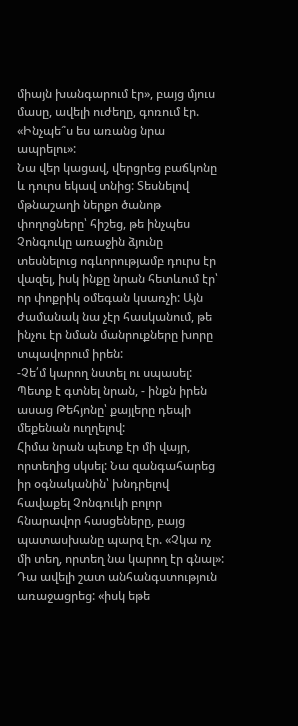միայն խանգարում էր», բայց մյուս մասը, ավելի ուժեղը, գոռում էր. «Ինչպե՞ս ես առանց նրա ապրելու»:
Նա վեր կացավ, վերցրեց բաճկոնը և դուրս եկավ տնից: Տեսնելով մթնաշաղի ներքո ծանոթ փողոցները՝ հիշեց, թե ինչպես Չոնգուկը առաջին ձյունը տեսնելուց ոգևորությամբ դուրս էր վազել, իսկ ինքը նրան հետևում էր՝ որ փոքրիկ օմեգան կսառչի: Այն ժամանակ նա չէր հասկանում, թե ինչու էր նման մանրուքները խորը տպավորում իրեն:
-Չե՛մ կարող նստել ու սպասել: Պետք է գտնել նրան, - ինքն իրեն ասաց Թեհյոնը՝ քայլերը դեպի մեքենան ուղղելով:
Հիմա նրան պետք էր մի վայր, որտեղից սկսել: Նա զանգահարեց իր օգնականին՝ խնդրելով հավաքել Չոնգուկի բոլոր հնարավոր հասցեները, բայց պատասխանը պարզ էր. «Չկա ոչ մի տեղ, որտեղ նա կարող էր գնալ»:
Դա ավելի շատ անհանգստություն առաջացրեց: «իսկ եթե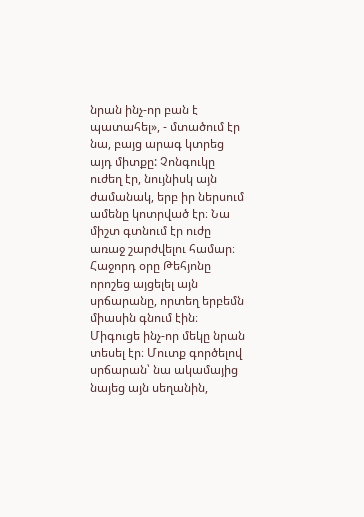նրան ինչ-որ բան է պատահել», - մտածում էր նա, բայց արագ կտրեց այդ միտքը: Չոնգուկը ուժեղ էր, նույնիսկ այն ժամանակ, երբ իր ներսում ամենը կոտրված էր։ Նա միշտ գտնում էր ուժը առաջ շարժվելու համար։
Հաջորդ օրը Թեհյոնը որոշեց այցելել այն սրճարանը, որտեղ երբեմն միասին գնում էին։ Միգուցե ինչ-որ մեկը նրան տեսել էր։ Մուտք գործելով սրճարան՝ նա ակամայից նայեց այն սեղանին,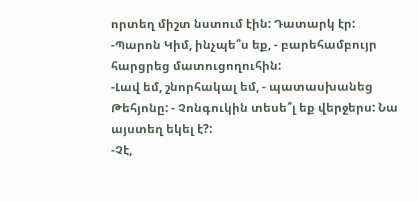որտեղ միշտ նստում էին: Դատարկ էր:
-Պարոն Կիմ, ինչպե՞ս եք, - բարեհամբույր հարցրեց մատուցողուհին:
-Լավ եմ, շնորհակալ եմ, - պատասխանեց Թեհյոնը: - Չոնգուկին տեսե՞լ եք վերջերս: Նա այստեղ եկել է?:
-Չէ,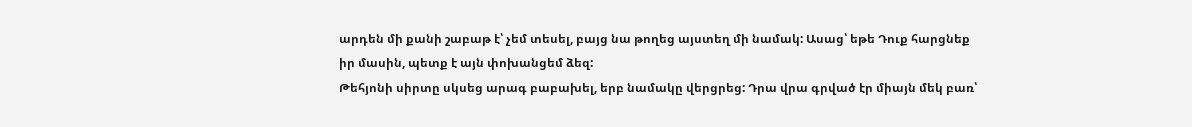արդեն մի քանի շաբաթ է՝ չեմ տեսել, բայց նա թողեց այստեղ մի նամակ: Ասաց՝ եթե Դուք հարցնեք իր մասին, պետք է այն փոխանցեմ ձեզ:
Թեհյոնի սիրտը սկսեց արագ բաբախել, երբ նամակը վերցրեց: Դրա վրա գրված էր միայն մեկ բառ՝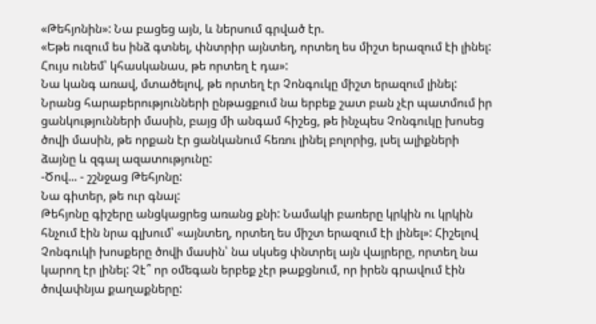«Թեհյոնին»: Նա բացեց այն, և ներսում գրված էր.
«Եթե ուզում ես ինձ գտնել, փնտրիր այնտեղ, որտեղ ես միշտ երազում էի լինել: Հույս ունեմ՝ կհասկանաս, թե որտեղ է դա»:
Նա կանգ առավ, մտածելով, թե որտեղ էր Չոնգուկը միշտ երազում լինել: Նրանց հարաբերությունների ընթացքում նա երբեք շատ բան չէր պատմում իր ցանկությունների մասին, բայց մի անգամ հիշեց, թե ինչպես Չոնգուկը խոսեց ծովի մասին, թե որքան էր ցանկանում հեռու լինել բոլորից, լսել ալիքների ձայնը և զգալ ազատությունը:
-Ծով... - շշնջաց Թեհյոնը:
Նա գիտեր, թե ուր գնալ:
Թեհյոնը գիշերը անցկացրեց առանց քնի: Նամակի բառերը կրկին ու կրկին հնչում էին նրա գլխում՝ «այնտեղ, որտեղ ես միշտ երազում էի լինել»: Հիշելով Չոնգուկի խոսքերը ծովի մասին՝ նա սկսեց փնտրել այն վայրերը, որտեղ նա կարող էր լինել: Չէ՞ որ օմեգան երբեք չէր թաքցնում, որ իրեն գրավում էին ծովափնյա քաղաքները: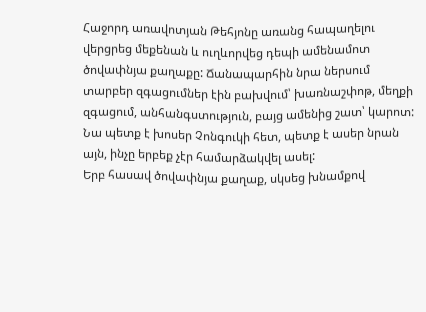Հաջորդ առավոտյան Թեհյոնը առանց հապաղելու վերցրեց մեքենան և ուղևորվեց դեպի ամենամոտ ծովափնյա քաղաքը: Ճանապարհին նրա ներսում տարբեր զգացումներ էին բախվում՝ խառնաշփոթ, մեղքի զգացում, անհանգստություն, բայց ամենից շատ՝ կարոտ: Նա պետք է խոսեր Չոնգուկի հետ, պետք է ասեր նրան այն, ինչը երբեք չէր համարձակվել ասել:
Երբ հասավ ծովափնյա քաղաք, սկսեց խնամքով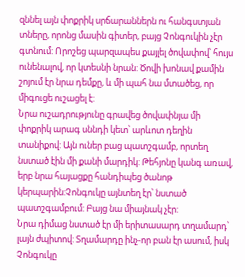զննել այն փոքրիկ սրճարաններն ու հանգստյան տները, որոնց մասին գիտեր, բայց Չոնգուկին չէր գտնում: Որոշեց պարզապես քայլել ծովափով՝ հույս ունենալով, որ կտեսնի նրան: Ծովի խոնավ քամին շոյում էր նրա դեմքը, և մի պահ նա մտածեց, որ միգուցե ուշացել է:
Նրա ուշադրությունը գրավեց ծովափնյա մի փոքրիկ արագ սննդի կետ՝ արևոտ դեղին տանիքով: Այն ուներ բաց պատշգամբ, որտեղ նստած էին մի քանի մարդիկ: Թեհյոնը կանգ առավ, երբ նրա հայացքը հանդիպեց ծանոթ կերպարին:Չոնգուկը այնտեղ էր՝ նստած պատշգամբում: Բայց նա միայնակ չէր:
Նրա դիմաց նստած էր մի երիտասարդ տղամարդ՝ լայն ժպիտով: Տղամարդը ինչ-որ բան էր ասում, իսկ Չոնգուկը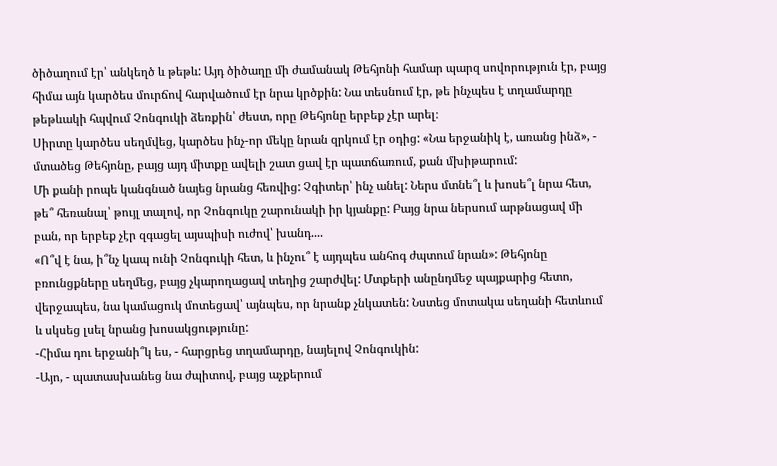ծիծաղում էր՝ անկեղծ և թեթև: Այդ ծիծաղը մի ժամանակ Թեհյոնի համար պարզ սովորություն էր, բայց հիմա այն կարծես մուրճով հարվածում էր նրա կրծքին: Նա տեսնում էր, թե ինչպես է տղամարդը թեթևակի հպվում Չոնգուկի ձեռքին՝ ժեստ, որը Թեհյոնը երբեք չէր արել։
Սիրտը կարծես սեղմվեց, կարծես ինչ-որ մեկը նրան զրկում էր օդից: «Նա երջանիկ է, առանց ինձ», - մտածեց Թեհյոնը, բայց այդ միտքը ավելի շատ ցավ էր պատճառում, քան մխիթարում:
Մի քանի րոպե կանգնած նայեց նրանց հեռվից: Չգիտեր՝ ինչ անել: Ներս մտնե՞լ և խոսե՞լ նրա հետ, թե՞ հեռանալ՝ թույլ տալով, որ Չոնգուկը շարունակի իր կյանքը: Բայց նրա ներսում արթնացավ մի բան, որ երբեք չէր զգացել այսպիսի ուժով՝ խանդ....
«Ո՞վ է նա, ի՞նչ կապ ունի Չոնգուկի հետ, և ինչու՞ է այդպես անհոգ ժպտում նրան»: Թեհյոնը բռունցքները սեղմեց, բայց չկարողացավ տեղից շարժվել: Մտքերի անընդմեջ պայքարից հետո, վերջապես, նա կամացուկ մոտեցավ՝ այնպես, որ նրանք չնկատեն: Նստեց մոտակա սեղանի հետևում և սկսեց լսել նրանց խոսակցությունը:
-Հիմա դու երջանի՞կ ես, - հարցրեց տղամարդը, նայելով Չոնգուկին:
-Այո, - պատասխանեց նա ժպիտով, բայց աչքերում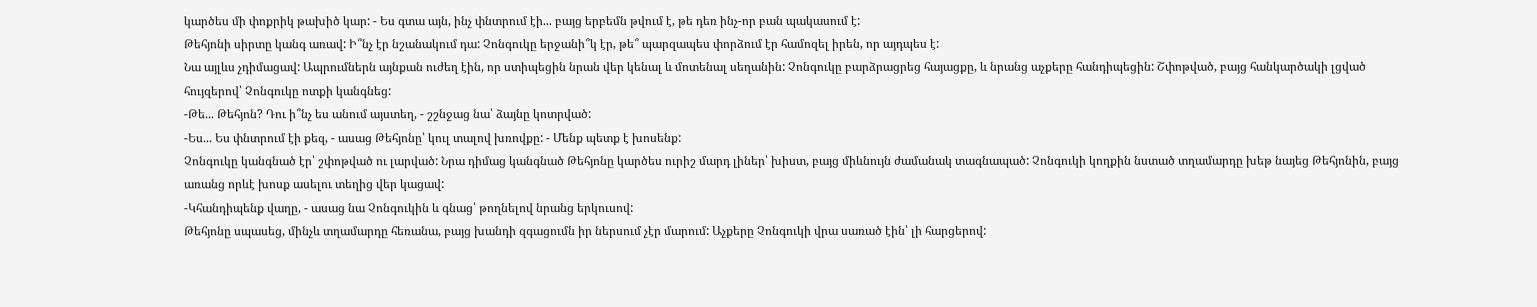կարծես մի փոքրիկ թախիծ կար: - Ես գտա այն, ինչ փնտրում էի... բայց երբեմն թվում է, թե դեռ ինչ-որ բան պակասում է:
Թեհյոնի սիրտը կանգ առավ: Ի՞նչ էր նշանակում դա: Չոնգուկը երջանի՞կ էր, թե՞ պարզապես փորձում էր համոզել իրեն, որ այդպես է:
Նա այլևս չդիմացավ: Ապրումներն այնքան ուժեղ էին, որ ստիպեցին նրան վեր կենալ և մոտենալ սեղանին: Չոնգուկը բարձրացրեց հայացքը, և նրանց աչքերը հանդիպեցին: Շփոթված, բայց հանկարծակի լցված հույզերով՝ Չոնգուկը ոտքի կանգնեց:
-Թե... Թեհյոն? Դու ի՞նչ ես անում այստեղ, - շշնջաց նա՝ ձայնը կոտրված:
-Ես... Ես փնտրում էի քեզ, - ասաց Թեհյոնը՝ կուլ տալով խռովքը: - Մենք պետք է խոսենք:
Չոնգուկը կանգնած էր՝ շփոթված ու լարված: Նրա դիմաց կանգնած Թեհյոնը կարծես ուրիշ մարդ լիներ՝ խիստ, բայց միևնույն ժամանակ տագնապած: Չոնգուկի կողքին նստած տղամարդը խեթ նայեց Թեհյոնին, բայց առանց որևէ խոսք ասելու տեղից վեր կացավ:
-Կհանդիպենք վաղը, - ասաց նա Չոնգուկին և գնաց՝ թողնելով նրանց երկուսով:
Թեհյոնը սպասեց, մինչև տղամարդը հեռանա, բայց խանդի զգացումն իր ներսում չէր մարում: Աչքերը Չոնգուկի վրա սառած էին՝ լի հարցերով: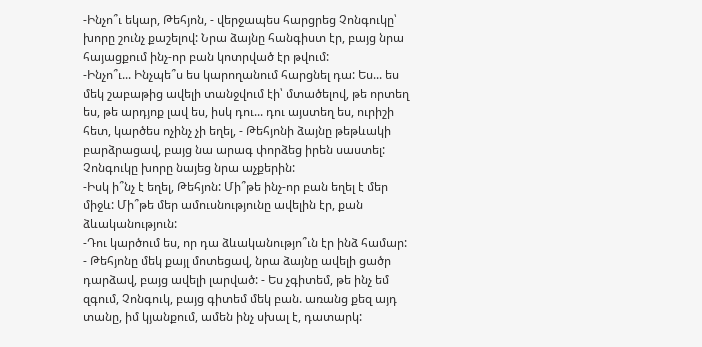-Ինչո՞ւ եկար, Թեհյոն, - վերջապես հարցրեց Չոնգուկը՝ խորը շունչ քաշելով: Նրա ձայնը հանգիստ էր, բայց նրա հայացքում ինչ-որ բան կոտրված էր թվում:
-Ինչո՞ւ... Ինչպե՞ս ես կարողանում հարցնել դա: Ես... ես մեկ շաբաթից ավելի տանջվում էի՝ մտածելով, թե որտեղ ես, թե արդյոք լավ ես, իսկ դու... դու այստեղ ես, ուրիշի հետ, կարծես ոչինչ չի եղել, - Թեհյոնի ձայնը թեթևակի բարձրացավ, բայց նա արագ փորձեց իրեն սաստել:
Չոնգուկը խորը նայեց նրա աչքերին:
-Իսկ ի՞նչ է եղել, Թեհյոն: Մի՞թե ինչ-որ բան եղել է մեր միջև: Մի՞թե մեր ամուսնությունը ավելին էր, քան ձևականություն:
-Դու կարծում ես, որ դա ձևականությո՞ւն էր ինձ համար: - Թեհյոնը մեկ քայլ մոտեցավ, նրա ձայնը ավելի ցածր դարձավ, բայց ավելի լարված: - Ես չգիտեմ, թե ինչ եմ զգում, Չոնգուկ, բայց գիտեմ մեկ բան. առանց քեզ այդ տանը, իմ կյանքում, ամեն ինչ սխալ է, դատարկ: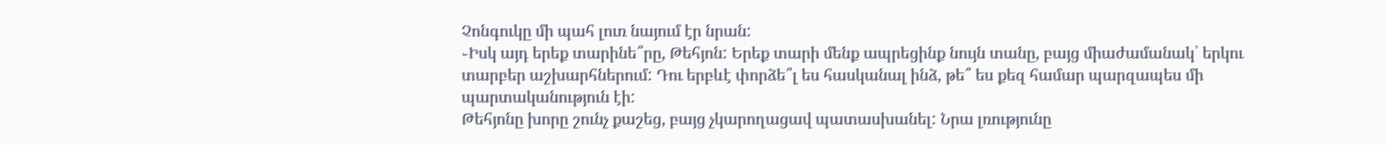Չոնգուկը մի պահ լուռ նայում էր նրան:
֊Իսկ այդ երեք տարինե՞րը, Թեհյոն: Երեք տարի մենք ապրեցինք նույն տանը, բայց միաժամանակ՝ երկու տարբեր աշխարհներում: Դու երբևէ փորձե՞լ ես հասկանալ ինձ, թե՞ ես քեզ համար պարզապես մի պարտականություն էի:
Թեհյոնը խորը շունչ քաշեց, բայց չկարողացավ պատասխանել: Նրա լռությունը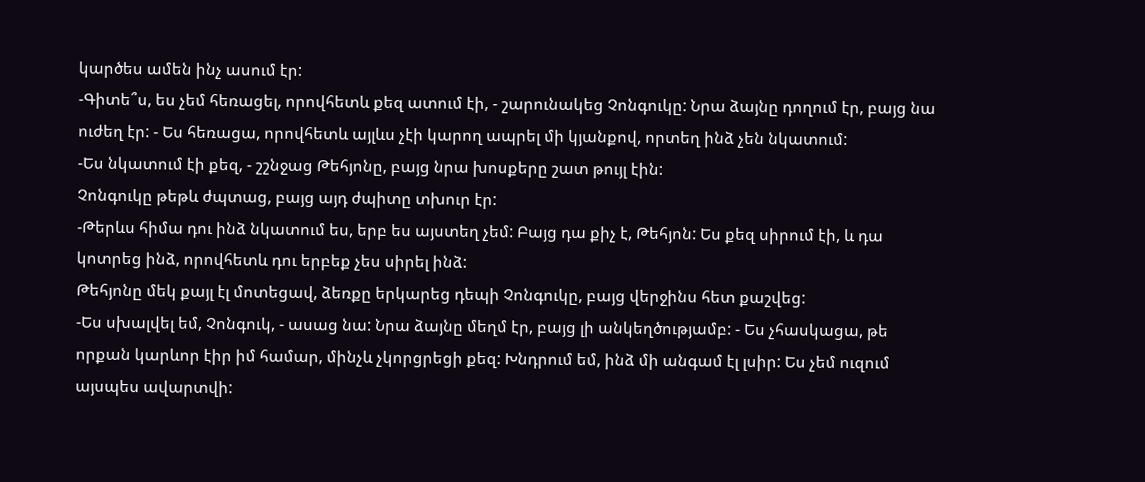կարծես ամեն ինչ ասում էր:
-Գիտե՞ս, ես չեմ հեռացել, որովհետև քեզ ատում էի, - շարունակեց Չոնգուկը: Նրա ձայնը դողում էր, բայց նա ուժեղ էր: - Ես հեռացա, որովհետև այլևս չէի կարող ապրել մի կյանքով, որտեղ ինձ չեն նկատում:
-Ես նկատում էի քեզ, - շշնջաց Թեհյոնը, բայց նրա խոսքերը շատ թույլ էին:
Չոնգուկը թեթև ժպտաց, բայց այդ ժպիտը տխուր էր:
-Թերևս հիմա դու ինձ նկատում ես, երբ ես այստեղ չեմ: Բայց դա քիչ է, Թեհյոն: Ես քեզ սիրում էի, և դա կոտրեց ինձ, որովհետև դու երբեք չես սիրել ինձ:
Թեհյոնը մեկ քայլ էլ մոտեցավ, ձեռքը երկարեց դեպի Չոնգուկը, բայց վերջինս հետ քաշվեց:
-Ես սխալվել եմ, Չոնգուկ, - ասաց նա: Նրա ձայնը մեղմ էր, բայց լի անկեղծությամբ: - Ես չհասկացա, թե որքան կարևոր էիր իմ համար, մինչև չկորցրեցի քեզ: Խնդրում եմ, ինձ մի անգամ էլ լսիր: Ես չեմ ուզում այսպես ավարտվի: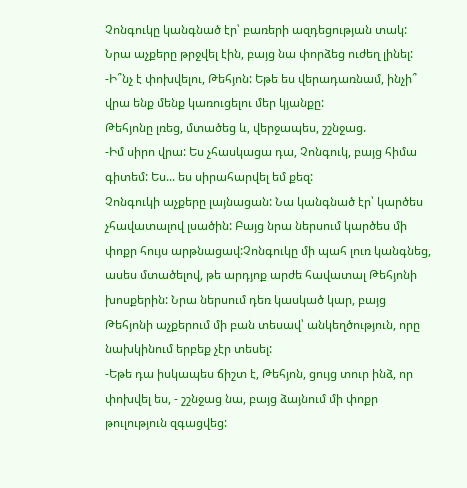Չոնգուկը կանգնած էր՝ բառերի ազդեցության տակ: Նրա աչքերը թրջվել էին, բայց նա փորձեց ուժեղ լինել:
-Ի՞նչ է փոխվելու, Թեհյոն: Եթե ես վերադառնամ, ինչի՞ վրա ենք մենք կառուցելու մեր կյանքը:
Թեհյոնը լռեց, մտածեց և, վերջապես, շշնջաց.
-Իմ սիրո վրա: Ես չհասկացա դա, Չոնգուկ, բայց հիմա գիտեմ: Ես... ես սիրահարվել եմ քեզ:
Չոնգուկի աչքերը լայնացան: Նա կանգնած էր՝ կարծես չհավատալով լսածին: Բայց նրա ներսում կարծես մի փոքր հույս արթնացավ:Չոնգուկը մի պահ լուռ կանգնեց, ասես մտածելով, թե արդյոք արժե հավատալ Թեհյոնի խոսքերին: Նրա ներսում դեռ կասկած կար, բայց Թեհյոնի աչքերում մի բան տեսավ՝ անկեղծություն, որը նախկինում երբեք չէր տեսել:
-Եթե դա իսկապես ճիշտ է, Թեհյոն, ցույց տուր ինձ, որ փոխվել ես, - շշնջաց նա, բայց ձայնում մի փոքր թուլություն զգացվեց: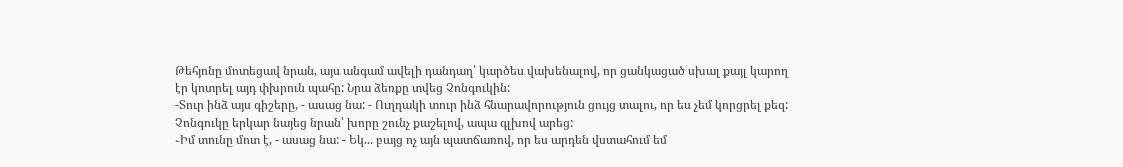Թեհյոնը մոտեցավ նրան, այս անգամ ավելի դանդաղ՝ կարծես վախենալով, որ ցանկացած սխալ քայլ կարող էր կոտրել այդ փխրուն պահը: Նրա ձեռքը տվեց Չոնգուկին:
-Տուր ինձ այս գիշերը, - ասաց նա: - Ուղղակի տուր ինձ հնարավորություն ցույց տալու, որ ես չեմ կորցրել քեզ:
Չոնգուկը երկար նայեց նրան՝ խորը շունչ քաշելով, ապա գլխով արեց:
֊Իմ տունը մոտ է, - ասաց նա: - Եկ... բայց ոչ այն պատճառով, որ ես արդեն վստահում եմ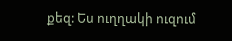քեզ: Ես ուղղակի ուզում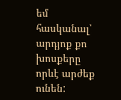եմ հասկանալ՝ արդյոք քո խոսքերը որևէ արժեք ունեն: